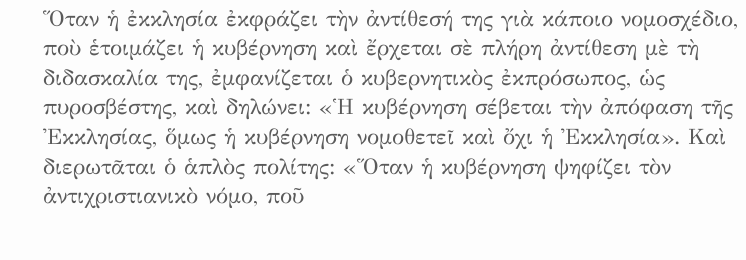Ὅταν ἡ ἐκκλησία ἐκφράζει τὴν ἀντίθεσή της γιὰ κάποιο νομοσχέδιο, ποὺ ἑτοιμάζει ἡ κυβέρνηση καὶ ἔρχεται σὲ πλήρη ἀντίθεση μὲ τὴ διδασκαλία της, ἐμφανίζεται ὁ κυβερνητικὸς ἐκπρόσωπος, ὡς πυροσβέστης, καὶ δηλώνει: «Ἡ κυβέρνηση σέβεται τὴν ἀπόφαση τῆς Ἐκκλησίας, ὅμως ἡ κυβέρνηση νομοθετεῖ καὶ ὄχι ἡ Ἐκκλησία». Καὶ διερωτᾶται ὁ ἁπλὸς πολίτης: «Ὅταν ἡ κυβέρνηση ψηφίζει τὸν ἀντιχριστιανικὸ νόμο, ποῦ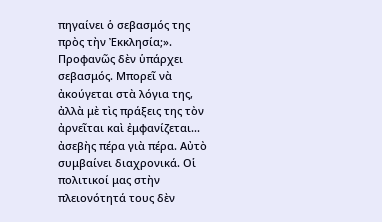πηγαίνει ὁ σεβασμός της πρὸς τὴν Ἐκκλησία;». Προφανῶς δὲν ὑπάρχει σεβασμός. Μπορεῖ νὰ ἀκούγεται στὰ λόγια της, ἀλλὰ μὲ τὶς πράξεις της τὸν ἀρνεῖται καὶ ἐμφανίζεται... ἀσεβὴς πέρα γιὰ πέρα. Αὐτὸ συμβαίνει διαχρονικά. Οἱ πολιτικοί μας στὴν πλειονότητά τους δὲν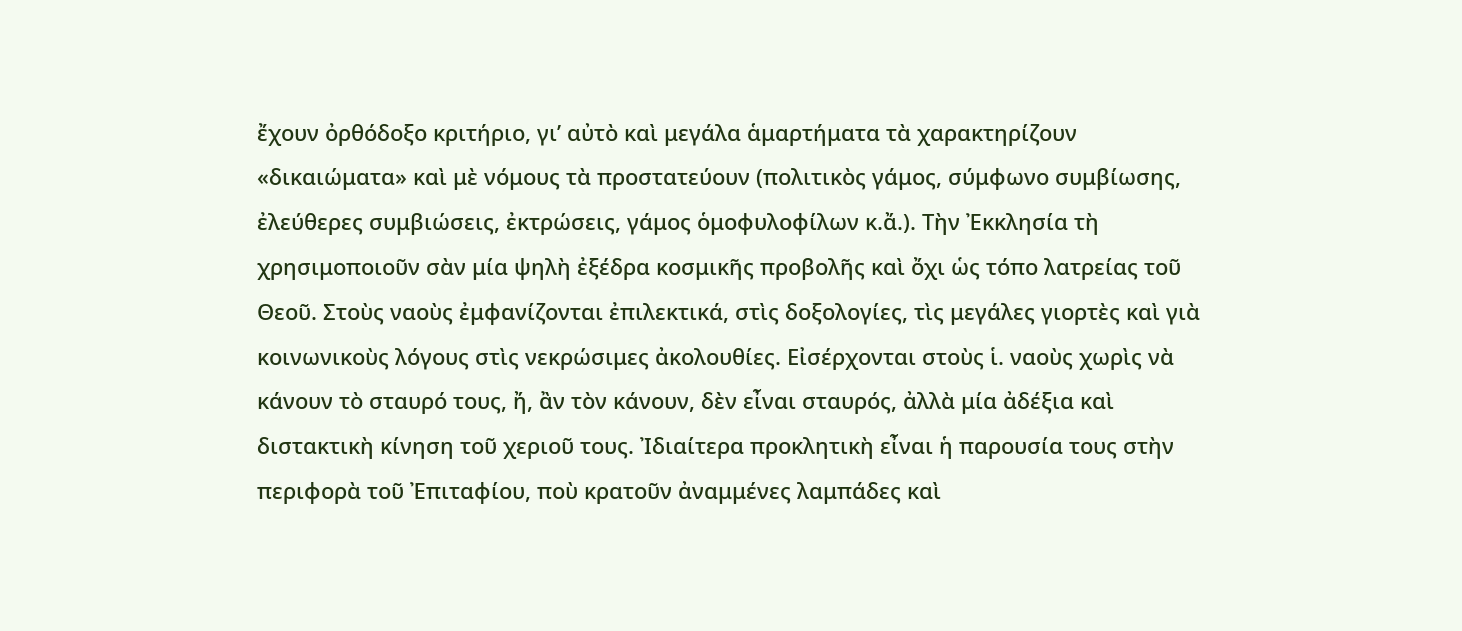ἔχουν ὀρθόδοξο κριτήριο, γι’ αὐτὸ καὶ μεγάλα ἁμαρτήματα τὰ χαρακτηρίζουν «δικαιώματα» καὶ μὲ νόμους τὰ προστατεύουν (πολιτικὸς γάμος, σύμφωνο συμβίωσης, ἐλεύθερες συμβιώσεις, ἐκτρώσεις, γάμος ὁμοφυλοφίλων κ.ἄ.). Τὴν Ἐκκλησία τὴ χρησιμοποιοῦν σὰν μία ψηλὴ ἐξέδρα κοσμικῆς προβολῆς καὶ ὄχι ὡς τόπο λατρείας τοῦ Θεοῦ. Στοὺς ναοὺς ἐμφανίζονται ἐπιλεκτικά, στὶς δοξολογίες, τὶς μεγάλες γιορτὲς καὶ γιὰ κοινωνικοὺς λόγους στὶς νεκρώσιμες ἀκολουθίες. Εἰσέρχονται στοὺς ἱ. ναοὺς χωρὶς νὰ κάνουν τὸ σταυρό τους, ἤ, ἂν τὸν κάνουν, δὲν εἶναι σταυρός, ἀλλὰ μία ἀδέξια καὶ διστακτικὴ κίνηση τοῦ χεριοῦ τους. Ἰδιαίτερα προκλητικὴ εἶναι ἡ παρουσία τους στὴν περιφορὰ τοῦ Ἐπιταφίου, ποὺ κρατοῦν ἀναμμένες λαμπάδες καὶ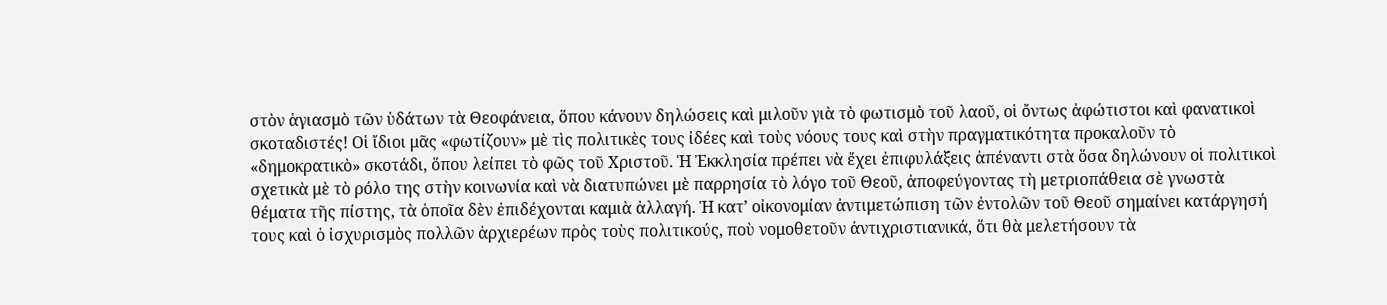στὸν ἁγιασμὸ τῶν ὑδάτων τὰ Θεοφάνεια, ὅπου κάνουν δηλώσεις καὶ μιλοῦν γιὰ τὸ φωτισμὸ τοῦ λαοῦ, οἱ ὄντως ἀφώτιστοι καὶ φανατικοὶ σκοταδιστές! Οἱ ἴδιοι μᾶς «φωτίζουν» μὲ τὶς πολιτικὲς τους ἰδέες καὶ τοὺς νόους τους καὶ στὴν πραγματικότητα προκαλοῦν τὸ «δημοκρατικὸ» σκοτάδι, ὅπου λείπει τὸ φῶς τοῦ Χριστοῦ. Ἡ Ἐκκλησία πρέπει νὰ ἔχει ἐπιφυλάξεις ἀπέναντι στὰ ὅσα δηλώνουν οἱ πολιτικοὶ σχετικὰ μὲ τὸ ρόλο της στὴν κοινωνία καὶ νὰ διατυπώνει μὲ παρρησία τὸ λόγο τοῦ Θεοῦ, ἀποφεύγοντας τὴ μετριοπάθεια σὲ γνωστὰ θέματα τῆς πίστης, τὰ ὁποῖα δὲν ἐπιδέχονται καμιὰ ἀλλαγή. Ἡ κατ’ οἰκονομίαν ἀντιμετώπιση τῶν ἐντολῶν τοῦ Θεοῦ σημαίνει κατάργησή τους καὶ ὁ ἰσχυρισμὸς πολλῶν ἀρχιερέων πρὸς τοὺς πολιτικούς, ποὺ νομοθετοῦν ἀντιχριστιανικά, ὅτι θὰ μελετήσουν τὰ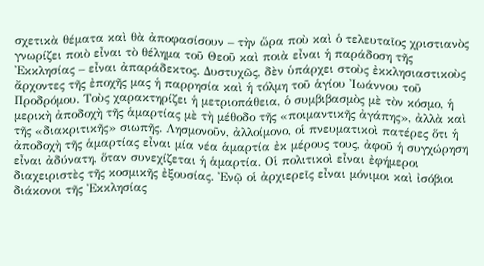σχετικὰ θέματα καὶ θὰ ἀποφασίσουν – τὴν ὥρα ποὺ καὶ ὁ τελευταῖος χριστιανὸς γνωρίζει ποιὸ εἶναι τὸ θέλημα τοῦ Θεοῦ καὶ ποιὰ εἶναι ἡ παράδοση τῆς Ἐκκλησίας – εἶναι ἀπαράδεκτος. Δυστυχῶς, δὲν ὑπάρχει στοὺς ἐκκλησιαστικοὺς ἄρχοντες τῆς ἐποχῆς μας ἡ παρρησία καὶ ἡ τόλμη τοῦ ἁγίου Ἰωάννου τοῦ Προδρόμου. Τοὺς χαρακτηρίζει ἡ μετριοπάθεια, ὁ συμβιβασμὸς μὲ τὸν κόσμο, ἡ μερικὴ ἀποδοχὴ τῆς ἁμαρτίας μὲ τὴ μέθοδο τῆς «ποιμαντικῆς ἀγάπης», ἀλλὰ καὶ τῆς «διακριτικῆς» σιωπῆς. Λησμονοῦν, ἀλλοίμονο, οἱ πνευματικοὶ πατέρες ὅτι ἡ ἀποδοχὴ τῆς ἁμαρτίας εἶναι μία νέα ἁμαρτία ἐκ μέρους τους, ἀφοῦ ἡ συγχώρηση εἶναι ἀδύνατη, ὅταν συνεχίζεται ἡ ἁμαρτία. Οἱ πολιτικοὶ εἶναι ἐφήμεροι διαχειριστὲς τῆς κοσμικῆς ἐξουσίας. Ἐνῷ οἱ ἀρχιερεῖς εἶναι μόνιμοι καὶ ἰσόβιοι διάκονοι τῆς Ἐκκλησίας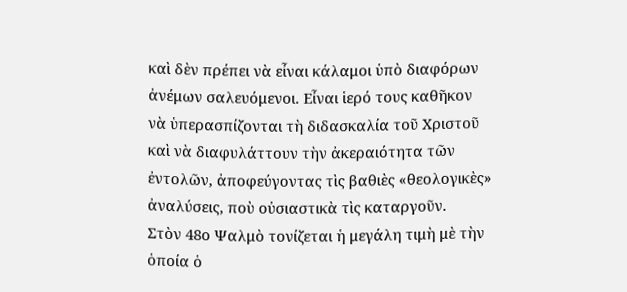καὶ δὲν πρέπει νὰ εἶναι κάλαμοι ὑπὸ διαφόρων ἀνέμων σαλευόμενοι. Εἶναι ἱερό τους καθῆκον νὰ ὑπερασπίζονται τὴ διδασκαλία τοῦ Χριστοῦ καὶ νὰ διαφυλάττουν τὴν ἀκεραιότητα τῶν ἐντολῶν, ἀποφεύγοντας τὶς βαθιὲς «θεολογικὲς» ἀναλύσεις, ποὺ οὐσιαστικὰ τὶς καταργοῦν.
Στὸν 48ο Ψαλμὸ τονίζεται ἡ μεγάλη τιμὴ μὲ τὴν ὁποία ὁ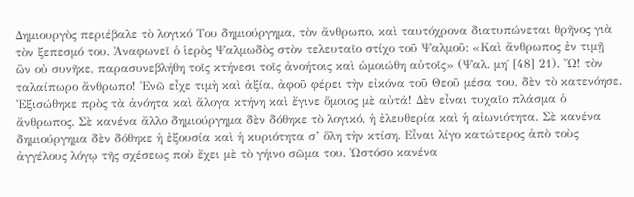Δημιουργὸς περιέβαλε τὸ λογικό Του δημιούργημα, τὸν ἄνθρωπο, καὶ ταυτόχρονα διατυπώνεται θρῆνος γιὰ τὸν ξεπεσμό του. Ἀναφωνεῖ ὁ ἱερὸς Ψαλμωδὸς στὸν τελευταῖο στίχο τοῦ Ψαλμοῦ: «Καὶ ἄνθρωπος ἐν τιμῇ ὢν οὐ συνῆκε, παρασυνεβλήθη τοῖς κτήνεσι τοῖς ἀνοήτοις καὶ ὡμοιώθη αὐτοῖς» (Ψαλ. μη΄ [48] 21). Ὤ! τὸν ταλαίπωρο ἄνθρωπο! Ἐνῶ εἶχε τιμὴ καὶ ἀξία, ἀφοῦ φέρει τὴν εἰκόνα τοῦ Θεοῦ μέσα του, δὲν τὸ κατενόησε. Ἐξισώθηκε πρὸς τὰ ἀνόητα καὶ ἄλογα κτήνη καὶ ἔγινε ὅμοιος μὲ αὐτά! Δὲν εἶναι τυχαῖο πλάσμα ὁ ἄνθρωπος. Σὲ κανένα ἄλλο δημιούργημα δὲν δόθηκε τὸ λογικό, ἡ ἐλευθερία καὶ ἡ αἰωνιότητα. Σὲ κανένα δημιούργημα δὲν δόθηκε ἡ ἐξουσία καὶ ἡ κυριότητα σ’ ὅλη τὴν κτίση. Εἶναι λίγο κατώτερος ἀπὸ τοὺς ἀγγέλους λόγῳ τῆς σχέσεως ποὺ ἔχει μὲ τὸ γήινο σῶμα του. Ὡστόσο κανένα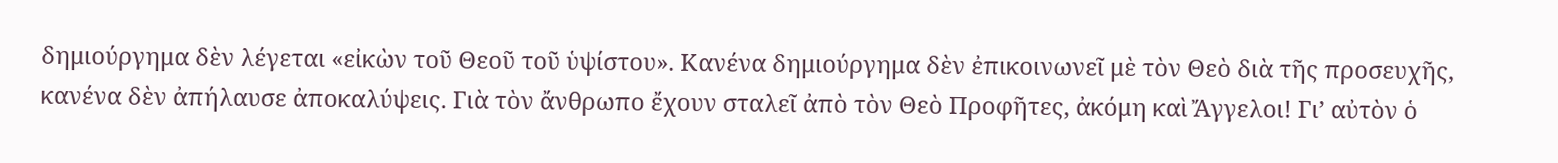δημιούργημα δὲν λέγεται «εἰκὼν τοῦ Θεοῦ τοῦ ὑψίστου». Κανένα δημιούργημα δὲν ἐπικοινωνεῖ μὲ τὸν Θεὸ διὰ τῆς προσευχῆς, κανένα δὲν ἀπήλαυσε ἀποκαλύψεις. Γιὰ τὸν ἄνθρωπο ἔχουν σταλεῖ ἀπὸ τὸν Θεὸ Προφῆτες, ἀκόμη καὶ Ἄγγελοι! Γι’ αὐτὸν ὁ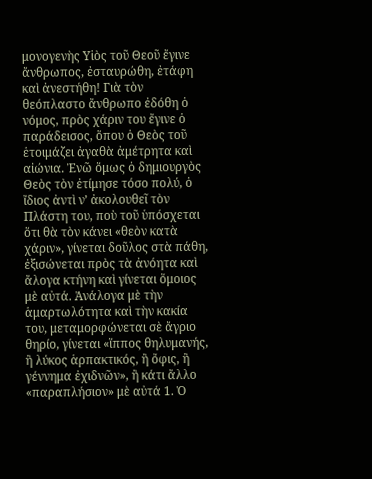μονογενὴς Υἱὸς τοῦ Θεοῦ ἔγινε ἄνθρωπος, ἐσταυρώθη, ἐτάφη καὶ ἀνεστήθη! Γιὰ τὸν θεόπλαστο ἄνθρωπο ἐδόθη ὁ νόμος, πρὸς χάριν του ἔγινε ὁ παράδεισος, ὅπου ὁ Θεὸς τοῦ ἑτοιμάζει ἀγαθὰ ἀμέτρητα καὶ αἰώνια. Ἐνῶ ὅμως ὁ δημιουργὸς Θεὸς τὸν ἐτίμησε τόσο πολύ, ὁ ἴδιος ἀντὶ ν’ ἀκολουθεῖ τὸν Πλάστη του, ποὺ τοῦ ὑπόσχεται ὅτι θὰ τὸν κάνει «θεὸν κατὰ χάριν», γίνεται δοῦλος στὰ πάθη, ἐξισώνεται πρὸς τὰ ἀνόητα καὶ ἄλογα κτήνη καὶ γίνεται ὅμοιος μὲ αὐτά. Ἀνάλογα μὲ τὴν ἁμαρτωλότητα καὶ τὴν κακία του, μεταμορφώνεται σὲ ἄγριο θηρίο, γίνεται «ἵππος θηλυμανής, ἢ λύκος ἁρπακτικός, ἢ ὄφις, ἢ γέννημα ἐχιδνῶν», ἢ κάτι ἄλλο «παραπλήσιον» μὲ αὐτά 1. Ὁ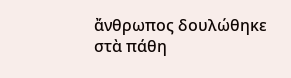ἄνθρωπος δουλώθηκε στὰ πάθη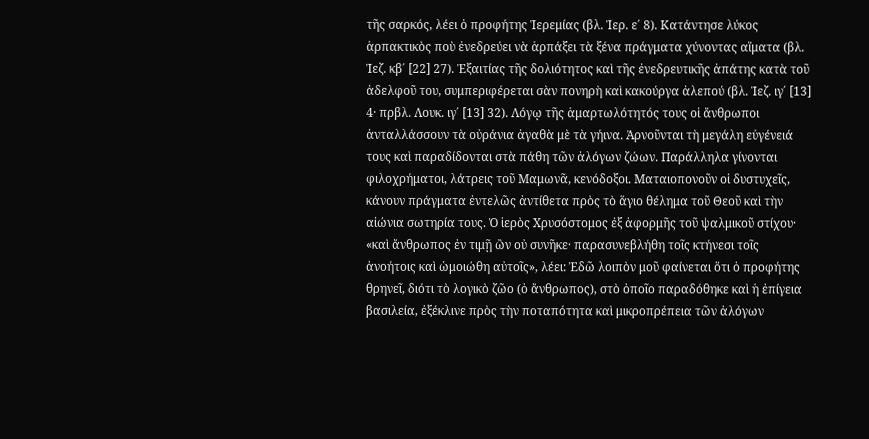τῆς σαρκός, λέει ὁ προφήτης Ἱερεμίας (βλ. Ἱερ. ε΄ 8). Κατάντησε λύκος ἁρπακτικὸς ποὺ ἐνεδρεύει νὰ ἁρπάξει τὰ ξένα πράγματα χύνοντας αἵματα (βλ. Ἰεζ. κβ΄ [22] 27). Ἐξαιτίας τῆς δολιότητος καὶ τῆς ἐνεδρευτικῆς ἀπάτης κατὰ τοῦ ἀδελφοῦ του, συμπεριφέρεται σὰν πονηρὴ καὶ κακούργα ἀλεπού (βλ. Ἰεζ. ιγ΄ [13] 4· πρβλ. Λουκ. ιγ΄ [13] 32). Λόγῳ τῆς ἁμαρτωλότητός τους οἱ ἄνθρωποι ἀνταλλάσσουν τὰ οὐράνια ἀγαθὰ μὲ τὰ γήινα. Ἀρνοῦνται τὴ μεγάλη εὐγένειά τους καὶ παραδίδονται στὰ πάθη τῶν ἀλόγων ζώων. Παράλληλα γίνονται φιλοχρήματοι, λάτρεις τοῦ Μαμωνᾶ, κενόδοξοι. Ματαιοπονοῦν οἱ δυστυχεῖς, κάνουν πράγματα ἐντελῶς ἀντίθετα πρὸς τὸ ἅγιο θέλημα τοῦ Θεοῦ καὶ τὴν αἰώνια σωτηρία τους. Ὁ ἱερὸς Χρυσόστομος ἐξ ἀφορμῆς τοῦ ψαλμικοῦ στίχου· «καὶ ἄνθρωπος ἐν τιμῇ ὢν οὐ συνῆκε· παρασυνεβλήθη τοῖς κτήνεσι τοῖς ἀνοήτοις καὶ ὡμοιώθη αὐτοῖς», λέει: Ἐδῶ λοιπὸν μοῦ φαίνεται ὅτι ὁ προφήτης θρηνεῖ, διότι τὸ λογικὸ ζῶο (ὁ ἄνθρωπος), στὸ ὁποῖο παραδόθηκε καὶ ἡ ἐπίγεια βασιλεία, ἐξέκλινε πρὸς τὴν ποταπότητα καὶ μικροπρέπεια τῶν ἀλόγων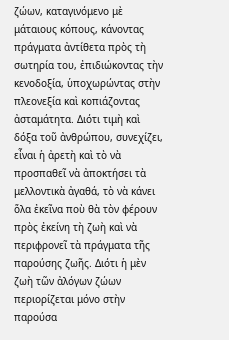ζώων, καταγινόμενο μὲ μάταιους κόπους, κάνοντας πράγματα ἀντίθετα πρὸς τὴ σωτηρία του, ἐπιδιώκοντας τὴν κενοδοξία, ὑποχωρώντας στὴν πλεονεξία καὶ κοπιάζοντας ἀσταμάτητα. Διότι τιμὴ καὶ δόξα τοῦ ἀνθρώπου, συνεχίζει, εἶναι ἡ ἀρετὴ καὶ τὸ νὰ προσπαθεῖ νὰ ἀποκτήσει τὰ μελλοντικὰ ἀγαθά, τὸ νὰ κάνει ὅλα ἐκεῖνα ποὺ θὰ τὸν φέρουν πρὸς ἐκείνη τὴ ζωὴ καὶ νὰ περιφρονεῖ τὰ πράγματα τῆς παρούσης ζωῆς. Διότι ἡ μὲν ζωὴ τῶν ἀλόγων ζώων περιορίζεται μόνο στὴν παρούσα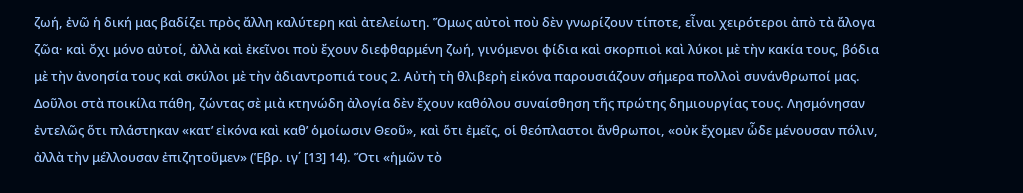ζωή, ἐνῶ ἡ δική μας βαδίζει πρὸς ἄλλη καλύτερη καὶ ἀτελείωτη. Ὅμως αὐτοὶ ποὺ δὲν γνωρίζουν τίποτε, εἶναι χειρότεροι ἀπὸ τὰ ἄλογα ζῶα· καὶ ὄχι μόνο αὐτοί, ἀλλὰ καὶ ἐκεῖνοι ποὺ ἔχουν διεφθαρμένη ζωή, γινόμενοι φίδια καὶ σκορπιοὶ καὶ λύκοι μὲ τὴν κακία τους, βόδια μὲ τὴν ἀνοησία τους καὶ σκύλοι μὲ τὴν ἀδιαντροπιά τους 2. Αὐτὴ τὴ θλιβερὴ εἰκόνα παρουσιάζουν σήμερα πολλοὶ συνάνθρωποί μας. Δοῦλοι στὰ ποικίλα πάθη, ζώντας σὲ μιὰ κτηνώδη ἀλογία δὲν ἔχουν καθόλου συναίσθηση τῆς πρώτης δημιουργίας τους. Λησμόνησαν ἐντελῶς ὅτι πλάστηκαν «κατ’ εἰκόνα καὶ καθ’ ὁμοίωσιν Θεοῦ», καὶ ὅτι ἐμεῖς, οἱ θεόπλαστοι ἄνθρωποι, «οὐκ ἔχομεν ὧδε μένουσαν πόλιν, ἀλλὰ τὴν μέλλουσαν ἐπιζητοῦμεν» (Ἑβρ. ιγ΄ [13] 14). Ὅτι «ἡμῶν τὸ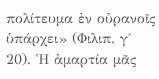πολίτευμα ἐν οὐρανοῖς ὑπάρχει» (Φιλιπ. γ΄ 20). Ἡ ἁμαρτία μᾶς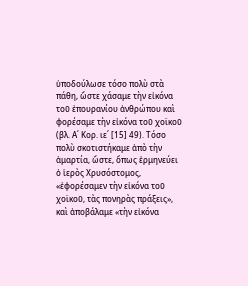ὑποδούλωσε τόσο πολὺ στὰ πάθη, ὥστε χάσαμε τὴν εἰκόνα τοῦ ἐπουρανίου ἀνθρώπου καὶ φορέσαμε τὴν εἰκόνα τοῦ χοϊκοῦ (βλ. Α΄ Κορ. ιε΄ [15] 49). Τόσο πολὺ σκοτιστήκαμε ἀπὸ τὴν ἁμαρτία, ὥστε, ὅπως ἑρμηνεύει ὁ ἱερὸς Χρυσόστομος, «ἐφορέσαμεν τὴν εἰκόνα τοῦ χοϊκοῦ, τὰς πονηρὰς πράξεις», καὶ ἀποβάλαμε «τὴν εἰκόνα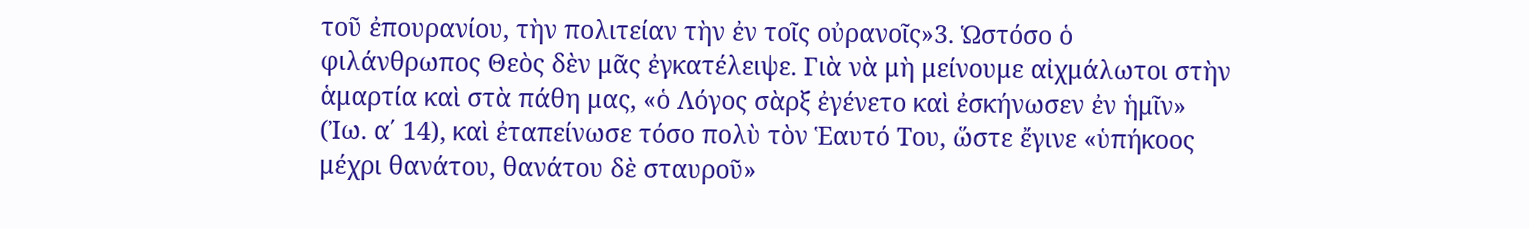τοῦ ἐπουρανίου, τὴν πολιτείαν τὴν ἐν τοῖς οὐρανοῖς»3. Ὡστόσο ὁ φιλάνθρωπος Θεὸς δὲν μᾶς ἐγκατέλειψε. Γιὰ νὰ μὴ μείνουμε αἰχμάλωτοι στὴν ἁμαρτία καὶ στὰ πάθη μας, «ὁ Λόγος σὰρξ ἐγένετο καὶ ἐσκήνωσεν ἐν ἡμῖν» (Ἰω. α΄ 14), καὶ ἐταπείνωσε τόσο πολὺ τὸν Ἑαυτό Του, ὥστε ἔγινε «ὑπήκοος μέχρι θανάτου, θανάτου δὲ σταυροῦ»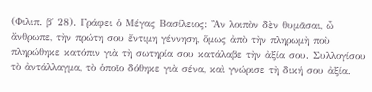(Φιλιπ. β΄ 28). Γράφει ὁ Μέγας Βασίλειος: Ἂν λοιπὸν δὲν θυμᾶσαι, ὦ ἄνθρωπε, τὴν πρώτη σου ἔντιμη γέννηση, ὅμως ἀπὸ τὴν πληρωμὴ ποὺ πληρώθηκε κατόπιν γιὰ τὴ σωτηρία σου κατάλαβε τὴν ἀξία σου. Συλλογίσου τὸ ἀντάλλαγμα, τὸ ὁποῖο δόθηκε γιὰ σένα, καὶ γνώρισε τὴ δική σου ἀξία.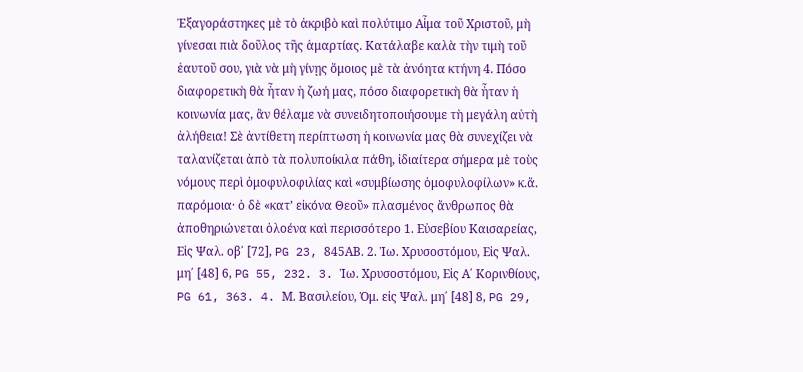Ἐξαγοράστηκες μὲ τὸ ἀκριβὸ καὶ πολύτιμο Αἷμα τοῦ Χριστοῦ, μὴ γίνεσαι πιὰ δοῦλος τῆς ἁμαρτίας. Κατάλαβε καλὰ τὴν τιμὴ τοῦ ἑαυτοῦ σου, γιὰ νὰ μὴ γίνῃς ὅμοιος μὲ τὰ ἀνόητα κτήνη 4. Πόσο διαφορετικὴ θὰ ἦταν ἡ ζωή μας, πόσο διαφορετικὴ θὰ ἦταν ἡ κοινωνία μας, ἂν θέλαμε νὰ συνειδητοποιήσουμε τὴ μεγάλη αὐτὴ ἀλήθεια! Σὲ ἀντίθετη περίπτωση ἡ κοινωνία μας θὰ συνεχίζει νὰ ταλανίζεται ἀπὸ τὰ πολυποίκιλα πάθη, ἰδιαίτερα σήμερα μὲ τοὺς νόμους περὶ ὁμοφυλοφιλίας καὶ «συμβίωσης ὁμοφυλοφίλων» κ.ἄ. παρόμοια· ὁ δὲ «κατ’ εἰκόνα Θεοῦ» πλασμένος ἄνθρωπος θὰ ἀποθηριώνεται ὁλοένα καὶ περισσότερο 1. Εὐσεβίου Καισαρείας, Εἰς Ψαλ. οβ΄ [72], PG 23, 845ΑΒ. 2. Ἰω. Χρυσοστόμου, Εἰς Ψαλ. μη΄ [48] 6, PG 55, 232. 3. Ἰω. Χρυσοστόμου, Εἰς Α΄ Κορινθίους, PG 61, 363. 4. Μ. Βασιλείου, Ὁμ. εἰς Ψαλ. μη΄ [48] 8, PG 29,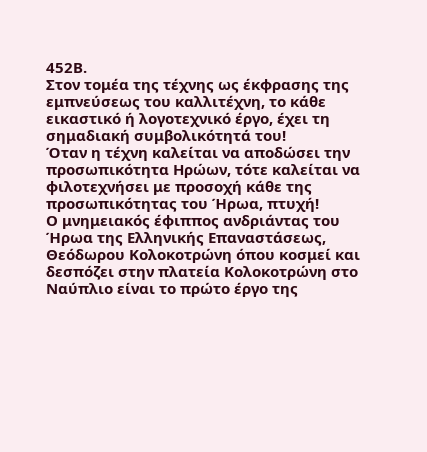452Β.
Στον τομέα της τέχνης ως έκφρασης της εμπνεύσεως του καλλιτέχνη, το κάθε εικαστικό ή λογοτεχνικό έργο, έχει τη σημαδιακή συμβολικότητά του!
Όταν η τέχνη καλείται να αποδώσει την προσωπικότητα Ηρώων, τότε καλείται να φιλοτεχνήσει με προσοχή κάθε της προσωπικότητας του Ήρωα, πτυχή!
Ο μνημειακός έφιππος ανδριάντας του Ήρωα της Ελληνικής Επαναστάσεως, Θεόδωρου Κολοκοτρώνη όπου κοσμεί και δεσπόζει στην πλατεία Κολοκοτρώνη στο Ναύπλιο είναι το πρώτο έργο της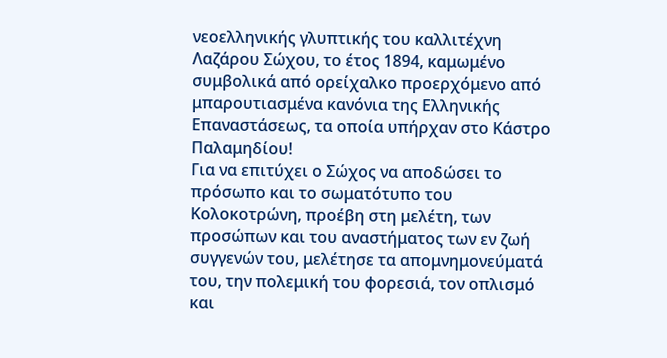νεοελληνικής γλυπτικής του καλλιτέχνη Λαζάρου Σώχου, το έτος 1894, καμωμένο συμβολικά από ορείχαλκο προερχόμενο από μπαρουτιασμένα κανόνια της Ελληνικής Επαναστάσεως, τα οποία υπήρχαν στο Κάστρο Παλαμηδίου!
Για να επιτύχει ο Σώχος να αποδώσει το πρόσωπο και το σωματότυπο του Κολοκοτρώνη, προέβη στη μελέτη, των προσώπων και του αναστήματος των εν ζωή συγγενών του, μελέτησε τα απομνημονεύματά του, την πολεμική του φορεσιά, τον οπλισμό και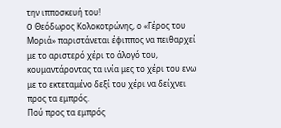την ιπποσκευή του!
O Θεόδωρος Κολοκοτρώνης, ο «Γέρος του Mοριά» παριστάνεται έφιππος να πειθαρχεί με το αριστερό χέρι το άλογό του, κουμαντάροντας τα ινία μες το χέρι του ενω με το εκτεταμένο δεξί του χέρι να δείχνει προς τα εμπρός.
Πού προς τα εμπρός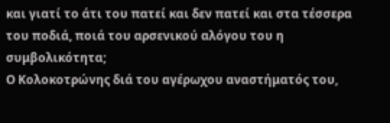και γιατί το άτι του πατεί και δεν πατεί και στα τέσσερα του ποδιά, ποιά του αρσενικού αλόγου του η συμβολικότητα;
Ο Κολοκοτρώνης διά του αγέρωχου αναστήματός του,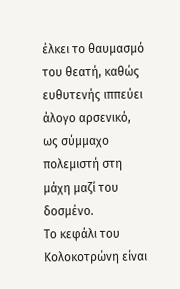έλκει το θαυμασμό του θεατή, καθώς ευθυτενής ιππεύει άλογο αρσενικό, ως σύμμαχο πολεμιστή στη μάχη μαζί του δοσμένο.
Το κεφάλι του Κολοκοτρώνη είναι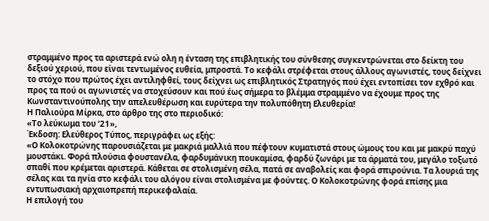στραμμένο προς τα αριστερά ενώ ολη η ένταση της επιβλητικής του σύνθεσης συγκεντρώνεται στο δείκτη του δεξιού χεριού, που είναι τεντωμένος ευθεία, μπροστά. Το κεφάλι στρέφεται στους άλλους αγωνιστές, τους δείχνει το στόχο που πρώτος έχει αντιληφθεί, τους δείχνει ως επιβλητικός Στρατηγός πού έχει εντοπίσει τον εχθρό και προς τα πού οι αγωνιστές να στοχεύσουν και πού έως σήμερα το βλέμμα στραμμένο να έχουμε προς της Κωνσταντινούπολης την απελευθέρωση και ευρύτερα την πολυπόθητη Ελευθερία!
Η Παλιούρα Μίρκα, στο άρθρο της στο περιοδικό:
«Το λεύκωμα του ‘21»,
Έκδοση: Ελεύθερος Τύπος, περιγράφει ως εξής:
«Ο Κολοκοτρώνης παρουσιάζεται με μακριά μαλλιά που πέφτουν κυματιστά στους ώμους του και με μακρύ παχύ μουστάκι. Φορά πλούσια φουστανέλα, φαρδυμάνικη πουκαμίσα, φαρδύ ζωνάρι με τα άρματά του, μεγάλο τοξωτό σπαθί που κρέμεται αριστερά. Κάθεται σε στολισμένη σέλα, πατά σε αναβολείς και φορά σπιρούνια. Τα λουριά της σέλας και τα ηνία στο κεφάλι του αλόγου είναι στολισμένα με φούντες. Ο Κολοκοτρώνης φορά επίσης μια εντυπωσιακή αρχαιοπρεπή περικεφαλαία.
Η επιλογή του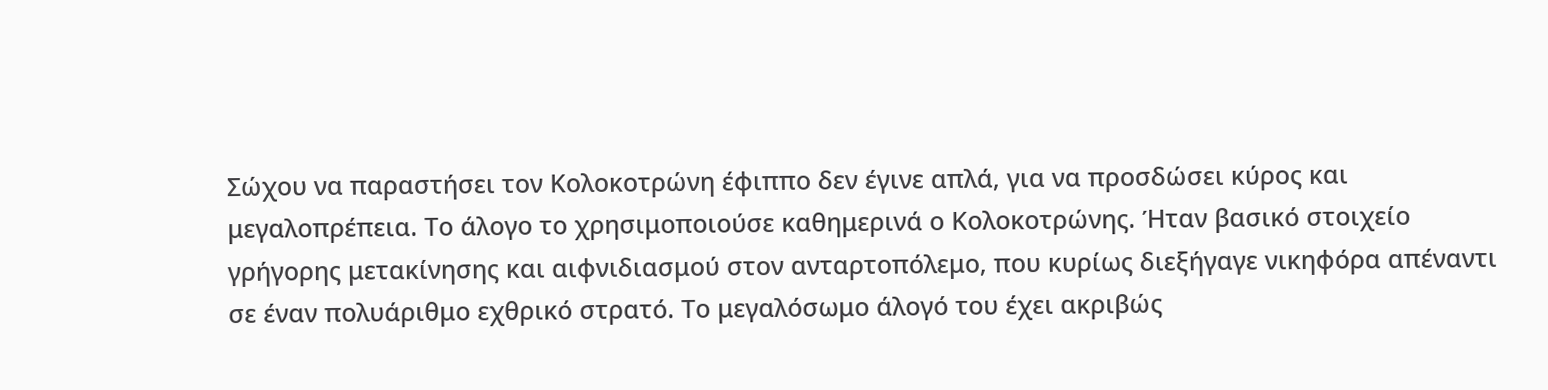Σώχου να παραστήσει τον Κολοκοτρώνη έφιππο δεν έγινε απλά, για να προσδώσει κύρος και μεγαλοπρέπεια. Το άλογο το χρησιμοποιούσε καθημερινά ο Κολοκοτρώνης. Ήταν βασικό στοιχείο γρήγορης μετακίνησης και αιφνιδιασμού στον ανταρτοπόλεμο, που κυρίως διεξήγαγε νικηφόρα απέναντι σε έναν πολυάριθμο εχθρικό στρατό. Το μεγαλόσωμο άλογό του έχει ακριβώς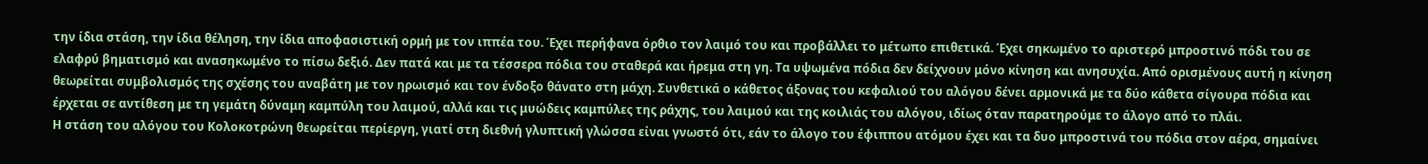την ίδια στάση, την ίδια θέληση, την ίδια αποφασιστική ορμή με τον ιππέα του. Έχει περήφανα όρθιο τον λαιμό του και προβάλλει το μέτωπο επιθετικά. Έχει σηκωμένο το αριστερό μπροστινό πόδι του σε ελαφρύ βηματισμό και ανασηκωμένο το πίσω δεξιό. Δεν πατά και με τα τέσσερα πόδια του σταθερά και ήρεμα στη γη. Τα υψωμένα πόδια δεν δείχνουν μόνο κίνηση και ανησυχία. Από ορισμένους αυτή η κίνηση θεωρείται συμβολισμός της σχέσης του αναβάτη με τον ηρωισμό και τον ένδοξο θάνατο στη μάχη. Συνθετικά ο κάθετος άξονας του κεφαλιού του αλόγου δένει αρμονικά με τα δύο κάθετα σίγουρα πόδια και έρχεται σε αντίθεση με τη γεμάτη δύναμη καμπύλη του λαιμού, αλλά και τις μυώδεις καμπύλες της ράχης, του λαιμού και της κοιλιάς του αλόγου, ιδίως όταν παρατηρούμε το άλογο από το πλάι.
Η στάση του αλόγου του Κολοκοτρώνη θεωρείται περίεργη, γιατί στη διεθνή γλυπτική γλώσσα είναι γνωστό ότι, εάν το άλογο του έφιππου ατόμου έχει και τα δυο μπροστινά του πόδια στον αέρα, σημαίνει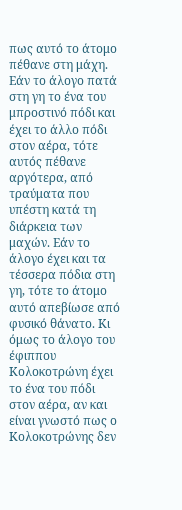πως αυτό το άτομο πέθανε στη μάχη. Εάν το άλογο πατά στη γη το ένα του μπροστινό πόδι και έχει το άλλο πόδι στον αέρα, τότε αυτός πέθανε αργότερα, από τραύματα που υπέστη κατά τη διάρκεια των μαχών. Εάν το άλογο έχει και τα τέσσερα πόδια στη γη, τότε το άτομο αυτό απεβίωσε από φυσικό θάνατο. Κι όμως το άλογο του έφιππου Κολοκοτρώνη έχει το ένα του πόδι στον αέρα, αν και είναι γνωστό πως ο Κολοκοτρώνης δεν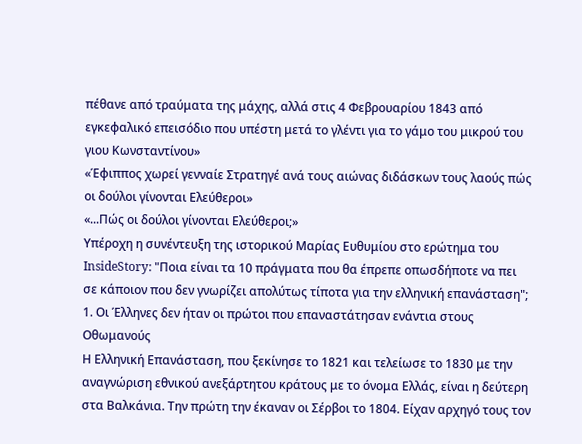πέθανε από τραύματα της μάχης, αλλά στις 4 Φεβρουαρίου 1843 από εγκεφαλικό επεισόδιο που υπέστη μετά το γλέντι για το γάμο του μικρού του γιου Κωνσταντίνου»
«Έφιππος χωρεί γενναίε Στρατηγέ ανά τους αιώνας διδάσκων τους λαούς πώς οι δούλοι γίνονται Ελεύθεροι»
«...Πώς οι δούλοι γίνονται Ελεύθεροι;»
Υπέροχη η συνέντευξη της ιστορικού Μαρίας Ευθυμίου στο ερώτημα του InsideStory: "Ποια είναι τα 10 πράγματα που θα έπρεπε οπωσδήποτε να πει σε κάποιον που δεν γνωρίζει απολύτως τίποτα για την ελληνική επανάσταση";
1. Οι Έλληνες δεν ήταν οι πρώτοι που επαναστάτησαν ενάντια στους Οθωμανούς
Η Ελληνική Επανάσταση, που ξεκίνησε το 1821 και τελείωσε το 1830 με την αναγνώριση εθνικού ανεξάρτητου κράτους με το όνομα Ελλάς, είναι η δεύτερη στα Βαλκάνια. Την πρώτη την έκαναν οι Σέρβοι το 1804. Είχαν αρχηγό τους τον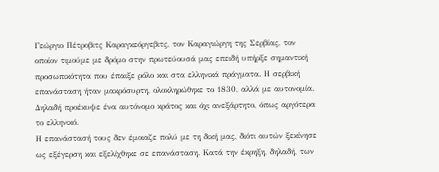Γεώργιο Πέτροβιτς Καραγκεόργεβιτς, τον Καραγιώργη της Σερβίας, τον οποίον τιμούμε με δρόμο στην πρωτεύουσά μας επειδή υπήρξε σημαντική προσωπικότητα που έπαιξε ρόλο και στα ελληνικά πράγματα. Η σερβική επανάσταση ήταν μακρόσυρτη, ολοκληρώθηκε το 1830, αλλά με αυτονομία. Δηλαδή προέκυψε ένα αυτόνομο κράτος και όχι ανεξάρτητο, όπως αργότερα το ελληνικό.
Η επανάστασή τους δεν έμοιαζε πολύ με τη δική μας, διότι αυτών ξεκίνησε ως εξέγερση και εξελίχθηκε σε επανάσταση. Κατά την έκρηξη, δηλαδή, των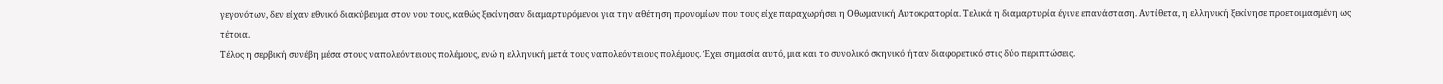γεγονότων, δεν είχαν εθνικό διακύβευμα στον νου τους, καθώς ξεκίνησαν διαμαρτυρόμενοι για την αθέτηση προνομίων που τους είχε παραχωρήσει η Οθωμανική Αυτοκρατορία. Τελικά η διαμαρτυρία έγινε επανάσταση. Αντίθετα, η ελληνική ξεκίνησε προετοιμασμένη ως τέτοια.
Τέλος η σερβική συνέβη μέσα στους ναπολεόντειους πολέμους, ενώ η ελληνική μετά τους ναπολεόντειους πολέμους. Έχει σημασία αυτό, μια και το συνολικό σκηνικό ήταν διαφορετικό στις δύο περιπτώσεις.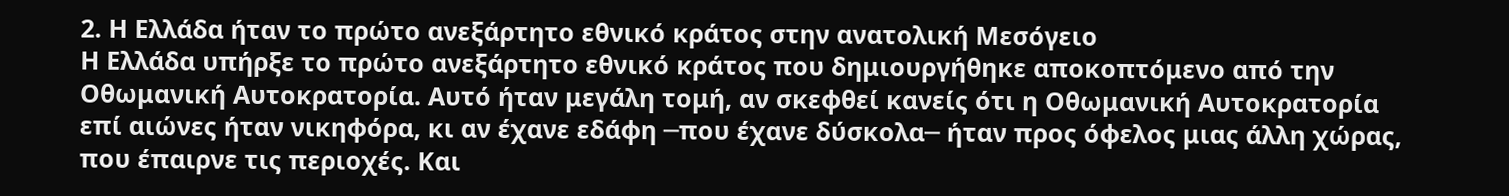2. Η Ελλάδα ήταν το πρώτο ανεξάρτητο εθνικό κράτος στην ανατολική Μεσόγειο
Η Ελλάδα υπήρξε το πρώτο ανεξάρτητο εθνικό κράτος που δημιουργήθηκε αποκοπτόμενο από την Οθωμανική Αυτοκρατορία. Αυτό ήταν μεγάλη τομή, αν σκεφθεί κανείς ότι η Οθωμανική Αυτοκρατορία επί αιώνες ήταν νικηφόρα, κι αν έχανε εδάφη ─που έχανε δύσκολα─ ήταν προς όφελος μιας άλλη χώρας, που έπαιρνε τις περιοχές. Και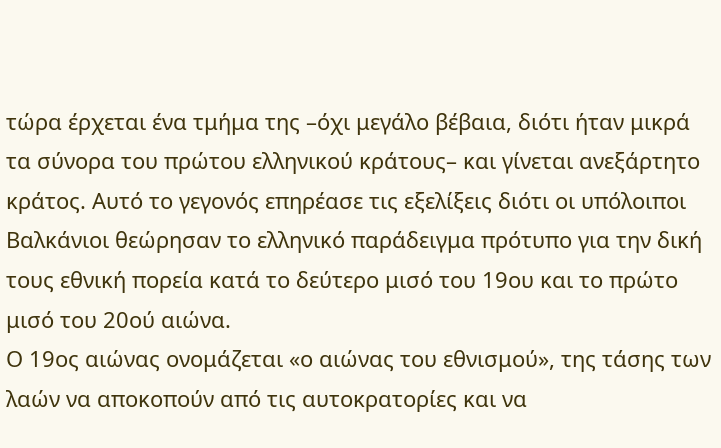τώρα έρχεται ένα τμήμα της –όχι μεγάλο βέβαια, διότι ήταν μικρά τα σύνορα του πρώτου ελληνικού κράτους– και γίνεται ανεξάρτητο κράτος. Αυτό το γεγονός επηρέασε τις εξελίξεις διότι οι υπόλοιποι Βαλκάνιοι θεώρησαν το ελληνικό παράδειγμα πρότυπο για την δική τους εθνική πορεία κατά το δεύτερο μισό του 19ου και το πρώτο μισό του 20ού αιώνα.
Ο 19ος αιώνας ονομάζεται «ο αιώνας του εθνισμού», της τάσης των λαών να αποκοπούν από τις αυτοκρατορίες και να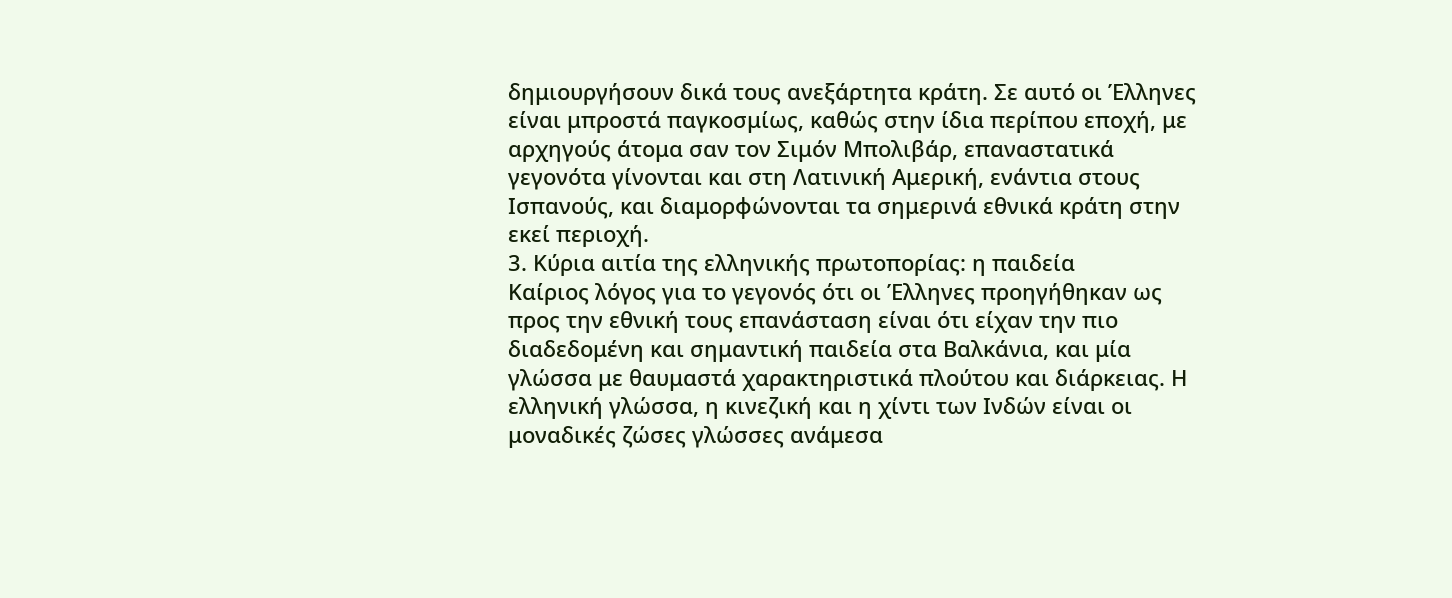δημιουργήσουν δικά τους ανεξάρτητα κράτη. Σε αυτό οι Έλληνες είναι μπροστά παγκοσμίως, καθώς στην ίδια περίπου εποχή, με αρχηγούς άτομα σαν τον Σιμόν Μπολιβάρ, επαναστατικά γεγονότα γίνονται και στη Λατινική Αμερική, ενάντια στους Ισπανούς, και διαμορφώνονται τα σημερινά εθνικά κράτη στην εκεί περιοχή.
3. Κύρια αιτία της ελληνικής πρωτοπορίας: η παιδεία
Καίριος λόγος για το γεγονός ότι οι Έλληνες προηγήθηκαν ως προς την εθνική τους επανάσταση είναι ότι είχαν την πιο διαδεδομένη και σημαντική παιδεία στα Βαλκάνια, και μία γλώσσα με θαυμαστά χαρακτηριστικά πλούτου και διάρκειας. Η ελληνική γλώσσα, η κινεζική και η χίντι των Ινδών είναι οι μοναδικές ζώσες γλώσσες ανάμεσα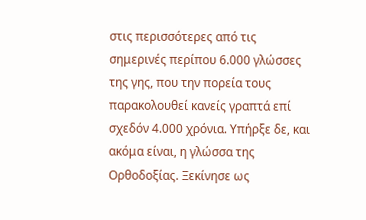στις περισσότερες από τις σημερινές περίπου 6.000 γλώσσες της γης, που την πορεία τους παρακολουθεί κανείς γραπτά επί σχεδόν 4.000 χρόνια. Υπήρξε δε, και ακόμα είναι, η γλώσσα της Ορθοδοξίας. Ξεκίνησε ως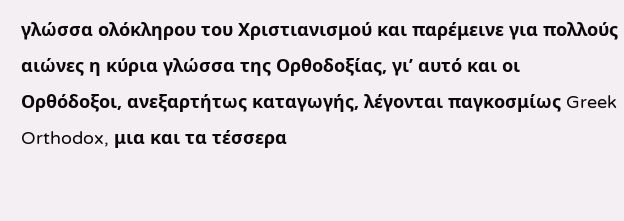γλώσσα ολόκληρου του Χριστιανισμού και παρέμεινε για πολλούς αιώνες η κύρια γλώσσα της Ορθοδοξίας, γι’ αυτό και οι Ορθόδοξοι, ανεξαρτήτως καταγωγής, λέγονται παγκοσμίως Greek Orthodox, μια και τα τέσσερα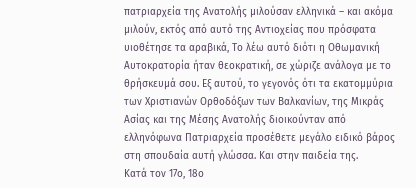πατριαρχεία της Ανατολής μιλούσαν ελληνικά – και ακόμα μιλούν, εκτός από αυτό της Αντιοχείας που πρόσφατα υιοθέτησε τα αραβικά, Το λέω αυτό διότι η Οθωμανική Αυτοκρατορία ήταν θεοκρατική, σε χώριζε ανάλογα με το θρήσκευμά σου. Εξ αυτού, το γεγονός ότι τα εκατομμύρια των Χριστιανών Ορθοδόξων των Βαλκανίων, της Μικράς Ασίας και της Μέσης Ανατολής διοικούνταν από ελληνόφωνα Πατριαρχεία προσέθετε μεγάλο ειδικό βάρος στη σπουδαία αυτή γλώσσα. Και στην παιδεία της.
Κατά τον 17ο, 18ο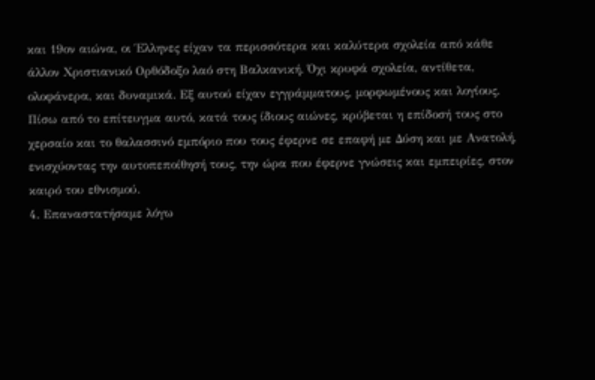και 19ον αιώνα, οι Έλληνες είχαν τα περισσότερα και καλύτερα σχολεία από κάθε άλλον Χριστιανικό Ορθόδοξο λαό στη Βαλκανική. Όχι κρυφά σχολεία, αντίθετα, ολοφάνερα, και δυναμικά. Εξ αυτού είχαν εγγράμματους, μορφωμένους και λογίους. Πίσω από το επίτευγμα αυτό, κατά τους ίδιους αιώνες, κρύβεται η επίδοσή τους στο χερσαίο και το θαλασσινό εμπόριο που τους έφερνε σε επαφή με Δύση και με Ανατολή, ενισχύοντας την αυτοπεποίθησή τους, την ώρα που έφερνε γνώσεις και εμπειρίες, στον καιρό του εθνισμού.
4. Επαναστατήσαμε λόγω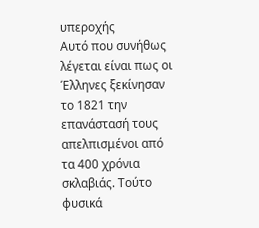υπεροχής
Αυτό που συνήθως λέγεται είναι πως οι Έλληνες ξεκίνησαν το 1821 την επανάστασή τους απελπισμένοι από τα 400 χρόνια σκλαβιάς. Τούτο φυσικά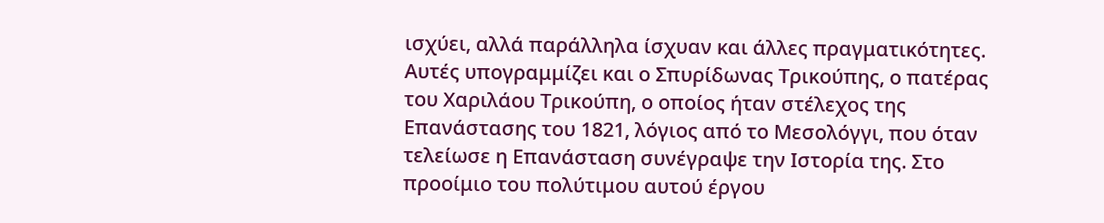ισχύει, αλλά παράλληλα ίσχυαν και άλλες πραγματικότητες. Αυτές υπογραμμίζει και ο Σπυρίδωνας Τρικούπης, ο πατέρας του Χαριλάου Τρικούπη, ο οποίος ήταν στέλεχος της Επανάστασης του 1821, λόγιος από το Μεσολόγγι, που όταν τελείωσε η Επανάσταση συνέγραψε την Ιστορία της. Στο προοίμιο του πολύτιμου αυτού έργου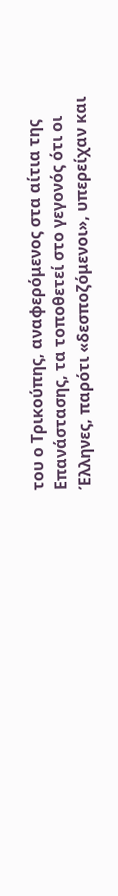του ο Τρικούπης, αναφερόμενος στα αίτια της Επανάστασης, τα τοποθετεί στο γεγονός ότι οι Έλληνες, παρότι «δεσποζόμενοι», υπερείχαν και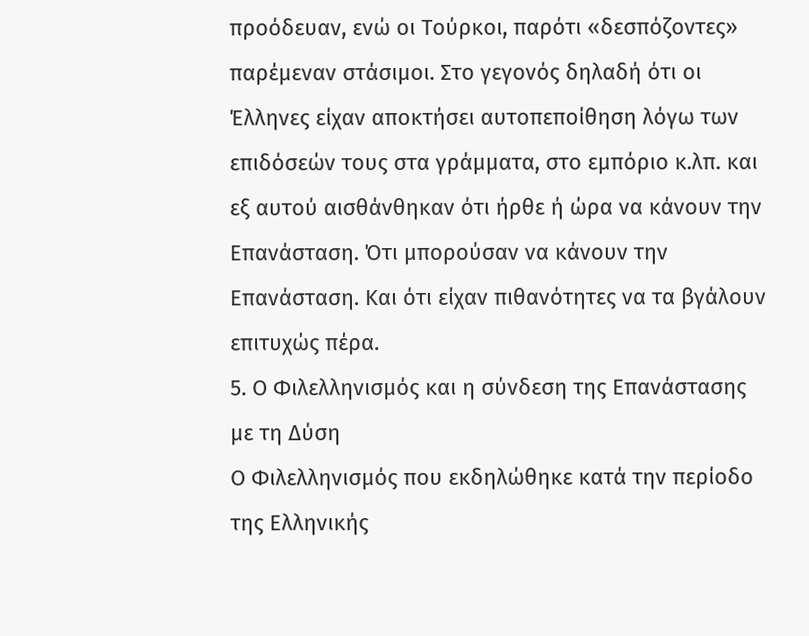προόδευαν, ενώ οι Τούρκοι, παρότι «δεσπόζοντες» παρέμεναν στάσιμοι. Στο γεγονός δηλαδή ότι οι Έλληνες είχαν αποκτήσει αυτοπεποίθηση λόγω των επιδόσεών τους στα γράμματα, στο εμπόριο κ.λπ. και εξ αυτού αισθάνθηκαν ότι ήρθε ή ώρα να κάνουν την Επανάσταση. Ότι μπορούσαν να κάνουν την Επανάσταση. Και ότι είχαν πιθανότητες να τα βγάλουν επιτυχώς πέρα.
5. Ο Φιλελληνισμός και η σύνδεση της Επανάστασης με τη Δύση
Ο Φιλελληνισμός που εκδηλώθηκε κατά την περίοδο της Ελληνικής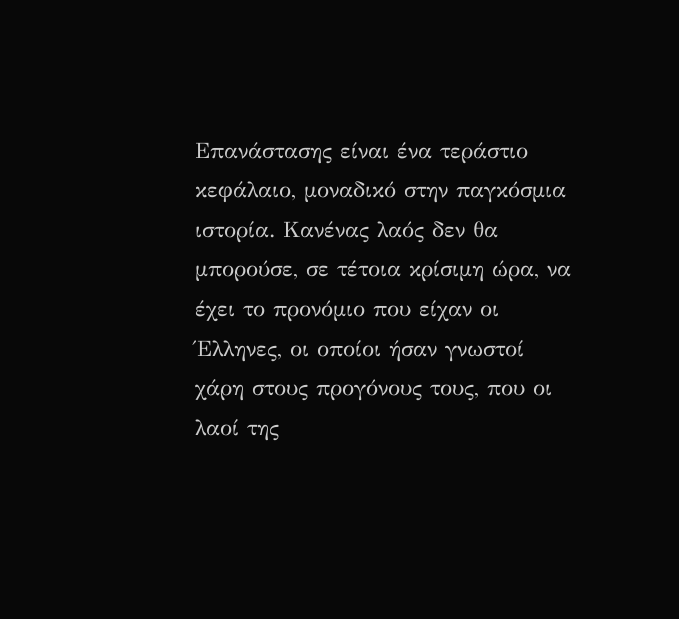Επανάστασης είναι ένα τεράστιο κεφάλαιο, μοναδικό στην παγκόσμια ιστορία. Κανένας λαός δεν θα μπορούσε, σε τέτοια κρίσιμη ώρα, να έχει το προνόμιο που είχαν οι Έλληνες, οι οποίοι ήσαν γνωστοί χάρη στους προγόνους τους, που οι λαοί της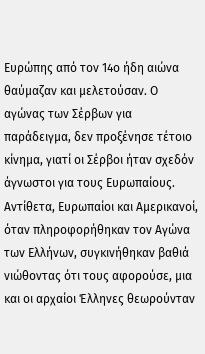Ευρώπης από τον 14ο ήδη αιώνα θαύμαζαν και μελετούσαν. Ο αγώνας των Σέρβων για παράδειγμα, δεν προξένησε τέτοιο κίνημα, γιατί οι Σέρβοι ήταν σχεδόν άγνωστοι για τους Ευρωπαίους. Αντίθετα, Ευρωπαίοι και Αμερικανοί, όταν πληροφορήθηκαν τον Αγώνα των Ελλήνων, συγκινήθηκαν βαθιά νιώθοντας ότι τους αφορούσε, μια και οι αρχαίοι Έλληνες θεωρούνταν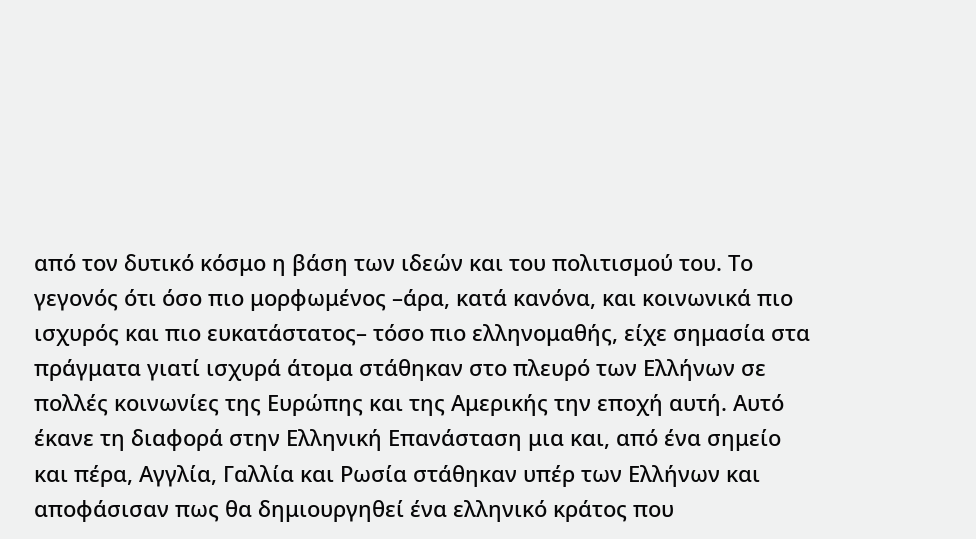από τον δυτικό κόσμο η βάση των ιδεών και του πολιτισμού του. Το γεγονός ότι όσο πιο μορφωμένος –άρα, κατά κανόνα, και κοινωνικά πιο ισχυρός και πιο ευκατάστατος– τόσο πιο ελληνομαθής, είχε σημασία στα πράγματα γιατί ισχυρά άτομα στάθηκαν στο πλευρό των Ελλήνων σε πολλές κοινωνίες της Ευρώπης και της Αμερικής την εποχή αυτή. Αυτό έκανε τη διαφορά στην Ελληνική Επανάσταση μια και, από ένα σημείο και πέρα, Αγγλία, Γαλλία και Ρωσία στάθηκαν υπέρ των Ελλήνων και αποφάσισαν πως θα δημιουργηθεί ένα ελληνικό κράτος που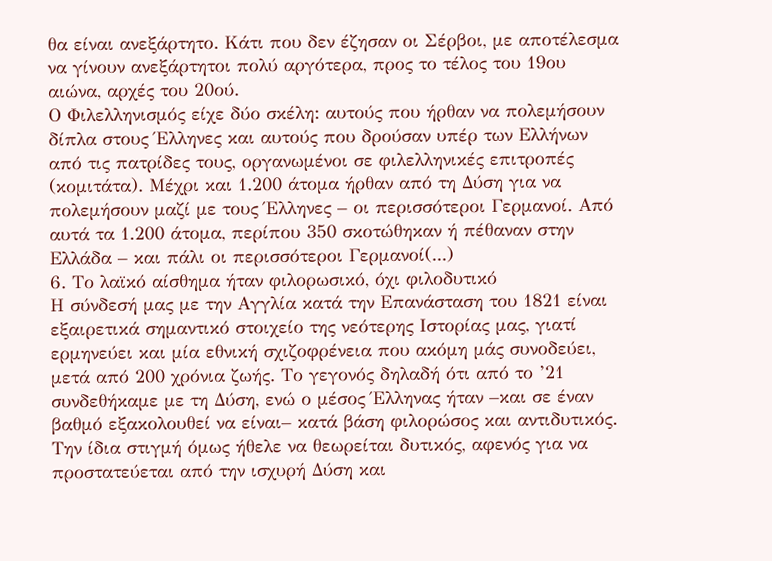θα είναι ανεξάρτητο. Κάτι που δεν έζησαν οι Σέρβοι, με αποτέλεσμα να γίνουν ανεξάρτητοι πολύ αργότερα, προς το τέλος του 19ου αιώνα, αρχές του 20ού.
Ο Φιλελληνισμός είχε δύο σκέλη: αυτούς που ήρθαν να πολεμήσουν δίπλα στους Έλληνες και αυτούς που δρούσαν υπέρ των Ελλήνων από τις πατρίδες τους, οργανωμένοι σε φιλελληνικές επιτροπές (κομιτάτα). Μέχρι και 1.200 άτομα ήρθαν από τη Δύση για να πολεμήσουν μαζί με τους Έλληνες – οι περισσότεροι Γερμανοί. Από αυτά τα 1.200 άτομα, περίπου 350 σκοτώθηκαν ή πέθαναν στην Ελλάδα – και πάλι οι περισσότεροι Γερμανοί(...)
6. Το λαϊκό αίσθημα ήταν φιλορωσικό, όχι φιλοδυτικό
Η σύνδεσή μας με την Αγγλία κατά την Επανάσταση του 1821 είναι εξαιρετικά σημαντικό στοιχείο της νεότερης Ιστορίας μας, γιατί ερμηνεύει και μία εθνική σχιζοφρένεια που ακόμη μάς συνοδεύει, μετά από 200 χρόνια ζωής. Το γεγονός δηλαδή ότι από το ’21 συνδεθήκαμε με τη Δύση, ενώ ο μέσος Έλληνας ήταν –και σε έναν βαθμό εξακολουθεί να είναι– κατά βάση φιλορώσος και αντιδυτικός. Την ίδια στιγμή όμως ήθελε να θεωρείται δυτικός, αφενός για να προστατεύεται από την ισχυρή Δύση και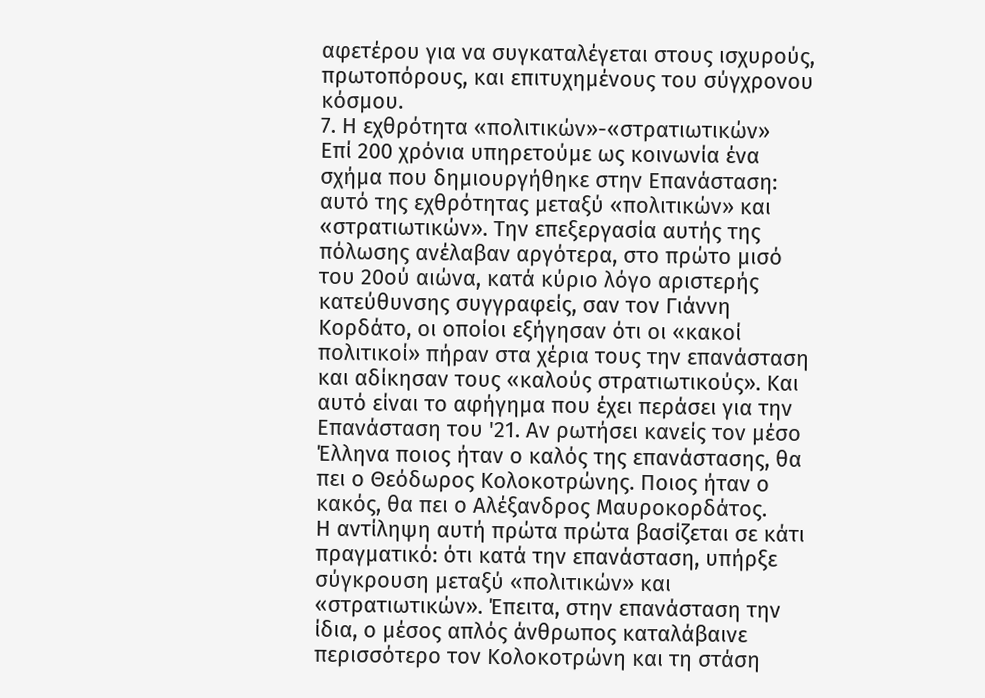αφετέρου για να συγκαταλέγεται στους ισχυρούς, πρωτοπόρους, και επιτυχημένους του σύγχρονου κόσμου.
7. Η εχθρότητα «πολιτικών»-«στρατιωτικών»
Eπί 200 χρόνια υπηρετούμε ως κοινωνία ένα σχήμα που δημιουργήθηκε στην Επανάσταση: αυτό της εχθρότητας μεταξύ «πολιτικών» και «στρατιωτικών». Την επεξεργασία αυτής της πόλωσης ανέλαβαν αργότερα, στο πρώτο μισό του 20ού αιώνα, κατά κύριο λόγο αριστερής κατεύθυνσης συγγραφείς, σαν τον Γιάννη Κορδάτο, οι οποίοι εξήγησαν ότι οι «κακοί πολιτικοί» πήραν στα χέρια τους την επανάσταση και αδίκησαν τους «καλούς στρατιωτικούς». Και αυτό είναι το αφήγημα που έχει περάσει για την Επανάσταση του '21. Αν ρωτήσει κανείς τον μέσο Έλληνα ποιος ήταν ο καλός της επανάστασης, θα πει ο Θεόδωρος Κολοκοτρώνης. Ποιος ήταν ο κακός, θα πει ο Αλέξανδρος Μαυροκορδάτος.
Η αντίληψη αυτή πρώτα πρώτα βασίζεται σε κάτι πραγματικό: ότι κατά την επανάσταση, υπήρξε σύγκρουση μεταξύ «πολιτικών» και «στρατιωτικών». Έπειτα, στην επανάσταση την ίδια, ο μέσος απλός άνθρωπος καταλάβαινε περισσότερο τον Κολοκοτρώνη και τη στάση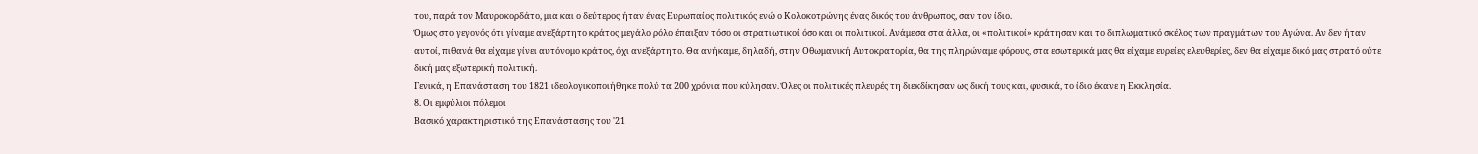του, παρά τον Μαυροκορδάτο, μια και ο δεύτερος ήταν ένας Ευρωπαίος πολιτικός ενώ ο Κολοκοτρώνης ένας δικός του άνθρωπος, σαν τον ίδιο.
Όμως στο γεγονός ότι γίναμε ανεξάρτητο κράτος μεγάλο ρόλο έπαιξαν τόσο οι στρατιωτικοί όσο και οι πολιτικοί. Ανάμεσα στα άλλα, οι «πολιτικοί» κράτησαν και το διπλωματικό σκέλος των πραγμάτων του Αγώνα. Αν δεν ήταν αυτοί, πιθανά θα είχαμε γίνει αυτόνομο κράτος, όχι ανεξάρτητο. Θα ανήκαμε, δηλαδή, στην Οθωμανική Αυτοκρατορία, θα της πληρώναμε φόρους, στα εσωτερικά μας θα είχαμε ευρείες ελευθερίες, δεν θα είχαμε δικό μας στρατό ούτε δική μας εξωτερική πολιτική.
Γενικά, η Επανάσταση του 1821 ιδεολογικοποιήθηκε πολύ τα 200 χρόνια που κύλησαν. Όλες οι πολιτικές πλευρές τη διεκδίκησαν ως δική τους και, φυσικά, το ίδιο έκανε η Εκκλησία.
8. Οι εμφύλιοι πόλεμοι
Βασικό χαρακτηριστικό της Επανάστασης του '21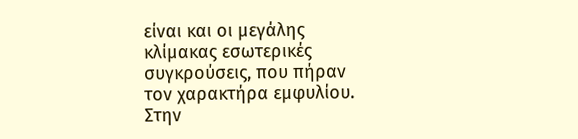είναι και οι μεγάλης κλίμακας εσωτερικές συγκρούσεις, που πήραν τον χαρακτήρα εμφυλίου. Στην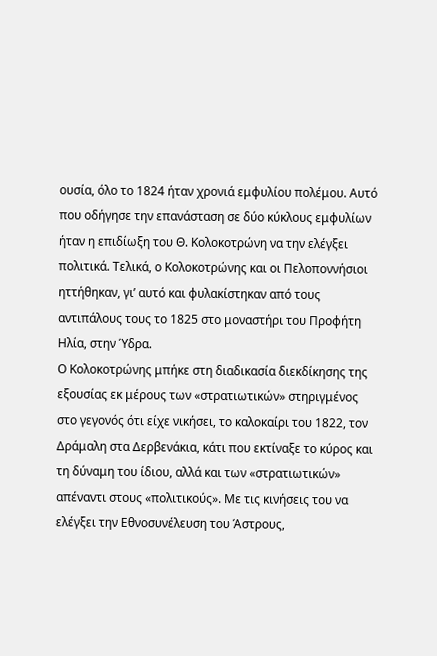ουσία, όλο το 1824 ήταν χρονιά εμφυλίου πολέμου. Αυτό που οδήγησε την επανάσταση σε δύο κύκλους εμφυλίων ήταν η επιδίωξη του Θ. Κολοκοτρώνη να την ελέγξει πολιτικά. Τελικά, ο Κολοκοτρώνης και οι Πελοποννήσιοι ηττήθηκαν, γι’ αυτό και φυλακίστηκαν από τους αντιπάλους τους το 1825 στο μοναστήρι του Προφήτη Ηλία, στην Ύδρα.
Ο Κολοκοτρώνης μπήκε στη διαδικασία διεκδίκησης της εξουσίας εκ μέρους των «στρατιωτικών» στηριγμένος στο γεγονός ότι είχε νικήσει, το καλοκαίρι του 1822, τον Δράμαλη στα Δερβενάκια, κάτι που εκτίναξε το κύρος και τη δύναμη του ίδιου, αλλά και των «στρατιωτικών» απέναντι στους «πολιτικούς». Με τις κινήσεις του να ελέγξει την Εθνοσυνέλευση του Άστρους,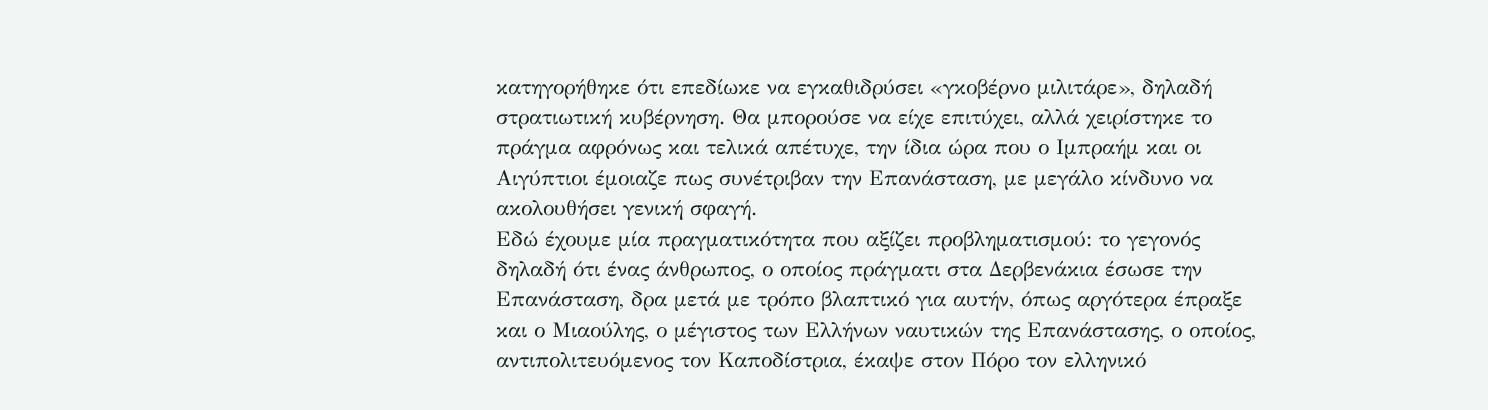κατηγορήθηκε ότι επεδίωκε να εγκαθιδρύσει «γκοβέρνο μιλιτάρε», δηλαδή στρατιωτική κυβέρνηση. Θα μπορούσε να είχε επιτύχει, αλλά χειρίστηκε το πράγμα αφρόνως και τελικά απέτυχε, την ίδια ώρα που ο Ιμπραήμ και οι Αιγύπτιοι έμοιαζε πως συνέτριβαν την Επανάσταση, με μεγάλο κίνδυνο να ακολουθήσει γενική σφαγή.
Εδώ έχουμε μία πραγματικότητα που αξίζει προβληματισμού: το γεγονός δηλαδή ότι ένας άνθρωπος, ο οποίος πράγματι στα Δερβενάκια έσωσε την Επανάσταση, δρα μετά με τρόπο βλαπτικό για αυτήν, όπως αργότερα έπραξε και ο Μιαούλης, ο μέγιστος των Ελλήνων ναυτικών της Επανάστασης, ο οποίος, αντιπολιτευόμενος τον Καποδίστρια, έκαψε στον Πόρο τον ελληνικό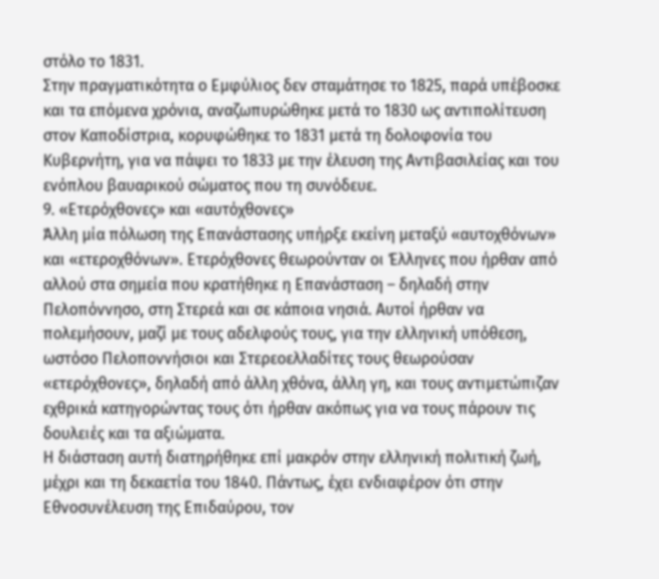στόλο το 1831.
Στην πραγματικότητα ο Εμφύλιος δεν σταμάτησε το 1825, παρά υπέβοσκε και τα επόμενα χρόνια, αναζωπυρώθηκε μετά το 1830 ως αντιπολίτευση στον Καποδίστρια, κορυφώθηκε το 1831 μετά τη δολοφονία του Κυβερνήτη, για να πάψει το 1833 με την έλευση της Αντιβασιλείας και του ενόπλου βαυαρικού σώματος που τη συνόδευε.
9. «Ετερόχθονες» και «αυτόχθονες»
Άλλη μία πόλωση της Επανάστασης υπήρξε εκείνη μεταξύ «αυτοχθόνων» και «ετεροχθόνων». Ετερόχθονες θεωρούνταν οι Έλληνες που ήρθαν από αλλού στα σημεία που κρατήθηκε η Επανάσταση – δηλαδή στην Πελοπόννησο, στη Στερεά και σε κάποια νησιά. Αυτοί ήρθαν να πολεμήσουν, μαζί με τους αδελφούς τους, για την ελληνική υπόθεση, ωστόσο Πελοποννήσιοι και Στερεοελλαδίτες τους θεωρούσαν «ετερόχθονες», δηλαδή από άλλη χθόνα, άλλη γη, και τους αντιμετώπιζαν εχθρικά κατηγορώντας τους ότι ήρθαν ακόπως για να τους πάρουν τις δουλειές και τα αξιώματα.
Η διάσταση αυτή διατηρήθηκε επί μακρόν στην ελληνική πολιτική ζωή, μέχρι και τη δεκαετία του 1840. Πάντως, έχει ενδιαφέρον ότι στην Εθνοσυνέλευση της Επιδαύρου, τον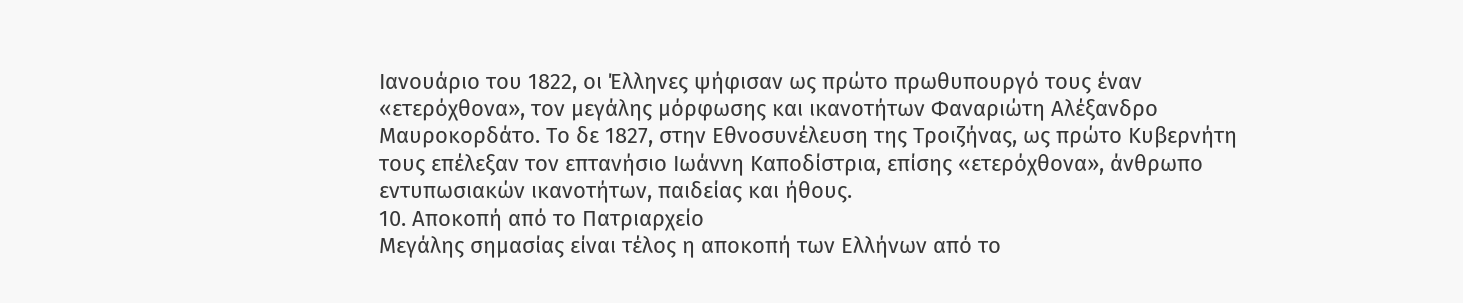Ιανουάριο του 1822, οι Έλληνες ψήφισαν ως πρώτο πρωθυπουργό τους έναν «ετερόχθονα», τον μεγάλης μόρφωσης και ικανοτήτων Φαναριώτη Αλέξανδρο Μαυροκορδάτο. Το δε 1827, στην Εθνοσυνέλευση της Τροιζήνας, ως πρώτο Κυβερνήτη τους επέλεξαν τον επτανήσιο Ιωάννη Καποδίστρια, επίσης «ετερόχθονα», άνθρωπο εντυπωσιακών ικανοτήτων, παιδείας και ήθους.
10. Αποκοπή από το Πατριαρχείο
Μεγάλης σημασίας είναι τέλος η αποκοπή των Ελλήνων από το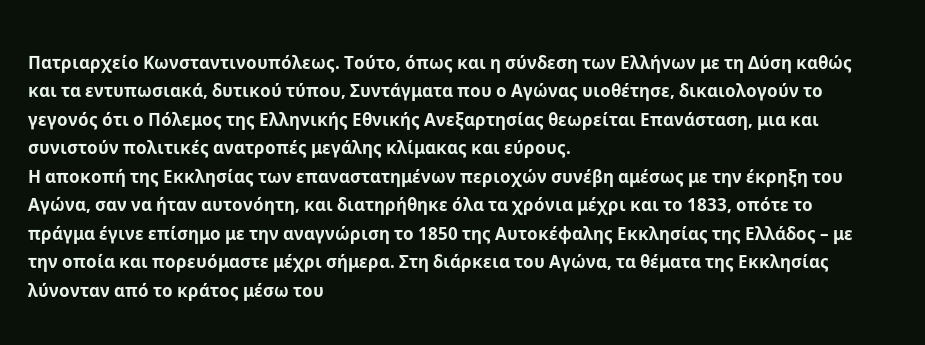Πατριαρχείο Κωνσταντινουπόλεως. Τούτο, όπως και η σύνδεση των Ελλήνων με τη Δύση καθώς και τα εντυπωσιακά, δυτικού τύπου, Συντάγματα που ο Αγώνας υιοθέτησε, δικαιολογούν το γεγονός ότι ο Πόλεμος της Ελληνικής Εθνικής Ανεξαρτησίας θεωρείται Επανάσταση, μια και συνιστούν πολιτικές ανατροπές μεγάλης κλίμακας και εύρους.
Η αποκοπή της Εκκλησίας των επαναστατημένων περιοχών συνέβη αμέσως με την έκρηξη του Αγώνα, σαν να ήταν αυτονόητη, και διατηρήθηκε όλα τα χρόνια μέχρι και το 1833, οπότε το πράγμα έγινε επίσημο με την αναγνώριση το 1850 της Αυτοκέφαλης Εκκλησίας της Ελλάδος – με την οποία και πορευόμαστε μέχρι σήμερα. Στη διάρκεια του Αγώνα, τα θέματα της Εκκλησίας λύνονταν από το κράτος μέσω του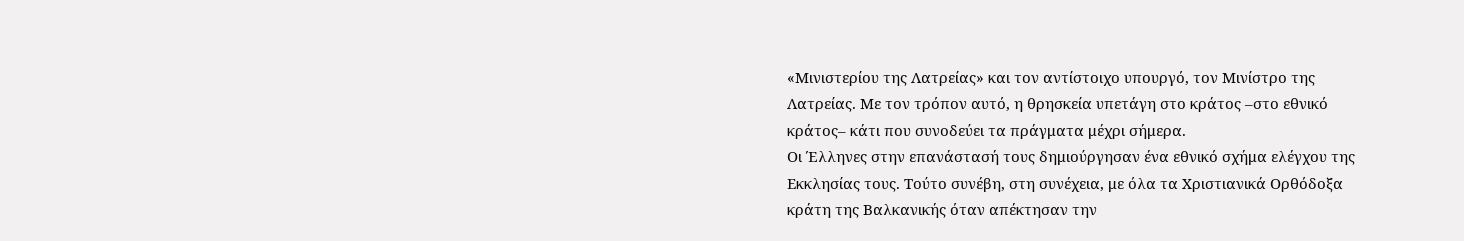«Μινιστερίου της Λατρείας» και τον αντίστοιχο υπουργό, τον Μινίστρο της Λατρείας. Με τον τρόπον αυτό, η θρησκεία υπετάγη στο κράτος –στο εθνικό κράτος– κάτι που συνοδεύει τα πράγματα μέχρι σήμερα.
Οι Έλληνες στην επανάστασή τους δημιούργησαν ένα εθνικό σχήμα ελέγχου της Εκκλησίας τους. Τούτο συνέβη, στη συνέχεια, με όλα τα Χριστιανικά Ορθόδοξα κράτη της Βαλκανικής όταν απέκτησαν την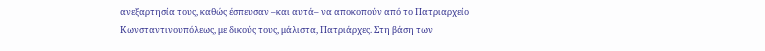ανεξαρτησία τους, καθώς έσπευσαν –και αυτά– να αποκοπούν από το Πατριαρχείο Κωνσταντινουπόλεως, με δικούς τους, μάλιστα, Πατριάρχες. Στη βάση των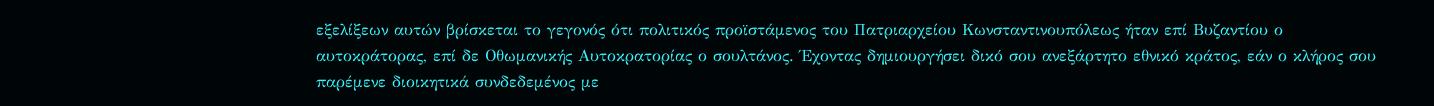εξελίξεων αυτών βρίσκεται το γεγονός ότι πολιτικός προϊστάμενος του Πατριαρχείου Κωνσταντινουπόλεως ήταν επί Βυζαντίου ο αυτοκράτορας, επί δε Οθωμανικής Αυτοκρατορίας ο σουλτάνος. Έχοντας δημιουργήσει δικό σου ανεξάρτητο εθνικό κράτος, εάν ο κλήρος σου παρέμενε διοικητικά συνδεδεμένος με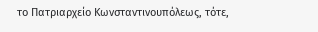το Πατριαρχείο Κωνσταντινουπόλεως, τότε,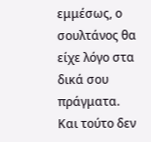εμμέσως, ο σουλτάνος θα είχε λόγο στα δικά σου πράγματα. Και τούτο δεν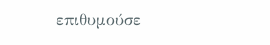επιθυμούσε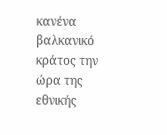κανένα βαλκανικό κράτος την ώρα της εθνικής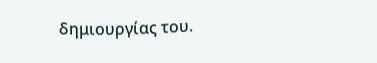δημιουργίας του.